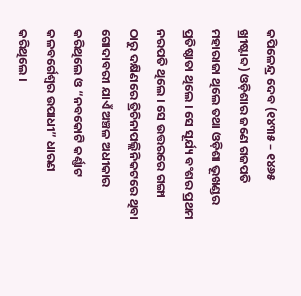କପିଳେନ୍ଦ୍ର ଦେବ (୧୪୩୫ – ୧୪୬୫ ଖ୍ରୀଷ୍ଟାବ୍ଦ) ଓଡ଼ିଶାର ଜଣେ ଗଜପତି ମହାରାଜା ଥିଲେ ତଥା ଓଡ଼ିଶା ଭୂଖଣ୍ଡର ପ୍ରତିଷ୍ଠାତା ଥିଲେ । ସେ ସୂର୍ଯ୍ୟ ବଂଶର ପ୍ରଥମ ନରପତି ଥିଲେ । ସେ ଉତ୍ତରରେ ଗଙ୍ଗା ଠାରୁ ଦକ୍ଷିଣରେ ତ୍ରିଚିନାପଲ୍ଲିନିକଟରେ ଥିବା ଗୋଦାବରୀ ଯାଏଁ ଅଞ୍ଚଳ ଅଧୀକାର କରିଥିଲେ ଓ “ନବକୋଟି କର୍ଣ୍ଣାଟ କଳବର୍ଗେଶ୍ଵର ଉପାଧୀ” ଧାରଣ କରିଥିଲେ ।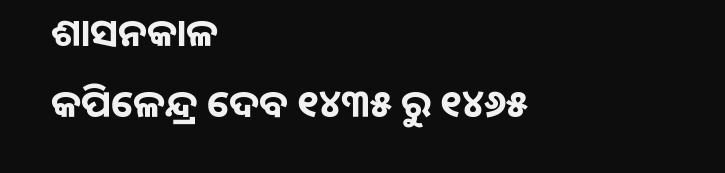ଶାସନକାଳ
କପିଳେନ୍ଦ୍ର ଦେବ ୧୪୩୫ ରୁ ୧୪୬୫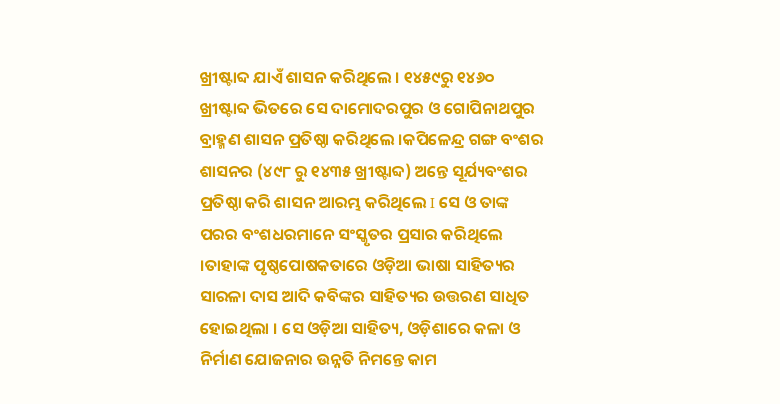ଖ୍ରୀଷ୍ଟାବ୍ଦ ଯାଏଁ ଶାସନ କରିଥିଲେ । ୧୪୫୯ରୁ ୧୪୬୦ ଖ୍ରୀଷ୍ଟାବ୍ଦ ଭିତରେ ସେ ଦାମୋଦରପୁର ଓ ଗୋପିନାଥପୁର ବ୍ରାହ୍ମଣ ଶାସନ ପ୍ରତିଷ୍ଠା କରିଥିଲେ ।କପିଳେନ୍ଦ୍ର ଗଙ୍ଗ ବଂଶର ଶାସନର (୪୯୮ ରୁ ୧୪୩୫ ଖ୍ରୀଷ୍ଟାବ୍ଦ) ଅନ୍ତେ ସୂର୍ଯ୍ୟବଂଶର ପ୍ରତିଷ୍ଠା କରି ଶାସନ ଆରମ୍ଭ କରିଥିଲେ I ସେ ଓ ତାଙ୍କ ପରର ବଂଶଧରମାନେ ସଂସ୍କୃତର ପ୍ରସାର କରିଥିଲେ ।ତାହାଙ୍କ ପୃଷ୍ଠପୋଷକତାରେ ଓଡ଼ିଆ ଭାଷା ସାହିତ୍ୟର ସାରଳା ଦାସ ଆଦି କବିଙ୍କର ସାହିତ୍ୟର ଉତ୍ତରଣ ସାଧିତ ହୋଇଥିଲା । ସେ ଓଡ଼ିଆ ସାହିତ୍ୟ, ଓଡ଼ିଶାରେ କଳା ଓ ନିର୍ମାଣ ଯୋଜନାର ଉନ୍ନତି ନିମନ୍ତେ କାମ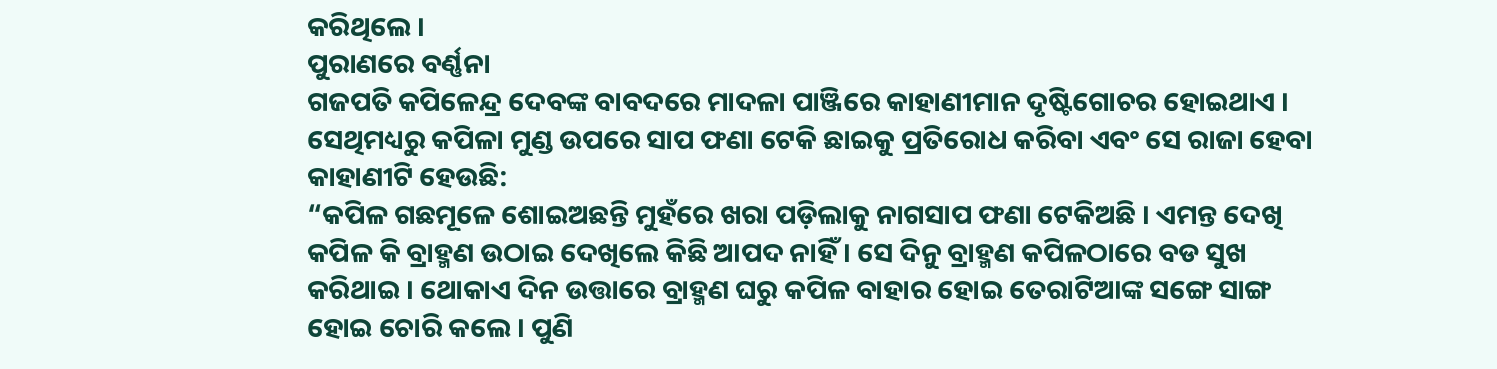କରିଥିଲେ ।
ପୁରାଣରେ ବର୍ଣ୍ଣନା
ଗଜପତି କପିଳେନ୍ଦ୍ର ଦେବଙ୍କ ବାବଦରେ ମାଦଳା ପାଞ୍ଜିରେ କାହାଣୀମାନ ଦୃଷ୍ଟିଗୋଚର ହୋଇଥାଏ । ସେଥିମଧ୍ୟରୁ କପିଳା ମୁଣ୍ଡ ଉପରେ ସାପ ଫଣା ଟେକି ଛାଇକୁ ପ୍ରତିରୋଧ କରିବା ଏବଂ ସେ ରାଜା ହେବା କାହାଣୀଟି ହେଉଛି:
“କପିଳ ଗଛମୂଳେ ଶୋଇଅଛନ୍ତି ମୁହଁରେ ଖରା ପଡ଼ିଲାକୁ ନାଗସାପ ଫଣା ଟେକିଅଛି । ଏମନ୍ତ ଦେଖି କପିଳ କି ବ୍ରାହ୍ମଣ ଉଠାଇ ଦେଖିଲେ କିଛି ଆପଦ ନାହିଁ । ସେ ଦିନୁ ବ୍ରାହ୍ମଣ କପିଳଠାରେ ବଡ ସୁଖ କରିଥାଇ । ଥୋକାଏ ଦିନ ଉତ୍ତାରେ ବ୍ରାହ୍ମଣ ଘରୁ କପିଳ ବାହାର ହୋଇ ତେରାଟିଆଙ୍କ ସଙ୍ଗେ ସାଙ୍ଗ ହୋଇ ଚୋରି କଲେ । ପୁଣି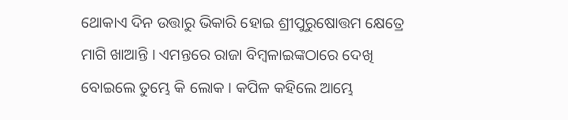ଥୋକାଏ ଦିନ ଉତ୍ତାରୁ ଭିକାରି ହୋଇ ଶ୍ରୀପୁରୁଷୋତ୍ତମ କ୍ଷେତ୍ରେ ମାଗି ଖାଆନ୍ତି । ଏମନ୍ତରେ ରାଜା ବିମ୍ବଳାଇଙ୍କଠାରେ ଦେଖି ବୋଇଲେ ତୁମ୍ଭେ କି ଲୋକ । କପିଳ କହିଲେ ଆମ୍ଭେ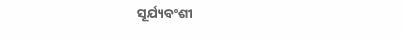ସୂର୍ଯ୍ୟବଂଶୀ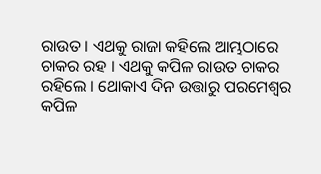ରାଉତ । ଏଥକୁ ରାଜା କହିଲେ ଆମ୍ଭଠାରେ ଚାକର ରହ । ଏଥକୁ କପିଳ ରାଉତ ଚାକର ରହିଲେ । ଥୋକାଏ ଦିନ ଉତ୍ତାରୁ ପରମେଶ୍ଵର କପିଳ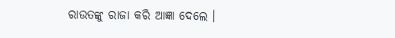ରାଉତଙ୍କୁ ରାଜା କରି ଆଜ୍ଞା ଦେଲେ ।